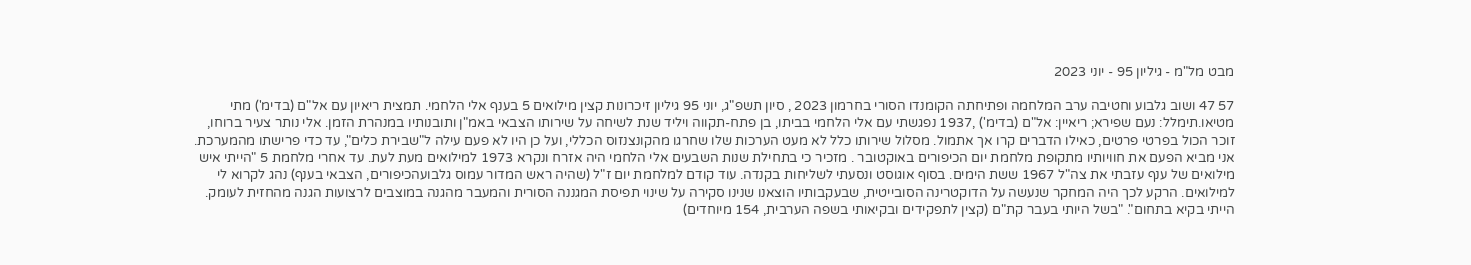מבט מל"מ - גיליון 95 - יוני 2023

57 47 ושוב גלבוע וחטיבה ערב המלחמה ופתיחתה הקומנדו הסורי בחרמון 2023 , סיון תשפ"ג, יוני 95 גיליון זיכרונות קצין מילואים 5 בענף אלי הלחמי. תמצית ריאיון עם אל"ם (בדימ') מתי מטיאו.תימלל: נעם שפירא; ריאיין: אל"ם (בדימ') ,1937 נפגשתי עם אלי הלחמי בביתו, בן פתח-תקווה ויליד שנת לשיחה על שירותו הצבאי באמ"ן ותובנותיו במנהרת הזמן. אלי נותר צעיר ברוחו, זוכר הכול בפרטי פרטים, כאילו הדברים קרו אך אתמול. מסלול שירותו כלל לא מעט הערכות שלו שחרגו מהקונצנזוס הכללי, ועל כן היו לא פעם עילה ל"שבירת כלים", עד כדי פרישתו מהמערכת. אני מביא הפעם את חוויותיו מתקופת מלחמת יום הכיפורים באוקטובר . מזכיר כי בתחילת שנות השבעים אלי הלחמי היה אזרח ונקרא 1973 למילואים מעת לעת. עד אחרי מלחמת 5 "הייתי איש מילואים של ענף עזבתי את צה"ל 1967 ששת הימים. בסוף אוגוסט ונסעתי לשליחות בקנדה. עוד קודם למלחמת יום ז"ל (שהיה ראש המדור עמוס גלבועהכיפורים, הצבאי בענף) נהג לקרוא לי למילואים. הרקע לכך היה המחקר שנעשה על הדוקטרינה הסובייטית, שבעקבותיו הוצאנו שנינו סקירה על שינוי תפיסת המגננה הסורית והמעבר מהגנה במוצבים לרצועות הגנה מהחזית לעומק. הייתי בקיא בתחום". "בשל היותי בעבר קת"ם (קצין לתפקידים ובקיאותי בשפה הערבית, 154 מיוחדים)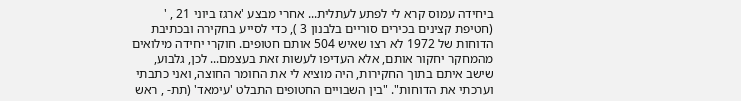ביחידה עמוס קרא לי לפתע לעתלית... אחרי מבצע 'ארגז ביוני 21 , ' (חטיפת קצינים בכירים סוריים בלבנון 3 ), כדי לסייע בחקירה ובכתיבת הדוחות של 1972 לא רצו שאיש 504 אותם חטופים. חוקרי יחידה מילואים מהמחקר יחקור אותם, אלא העדיפו לעשות זאת בעצמם... לכן, גלבוע, שישב איתם בתוך החקירות, היה מוציא לי את החומר החוצה, ואני כתבתי וערכתי את הדוחות". "בין השבויים החטופים התבלט 'עימאד' (תת- , ראש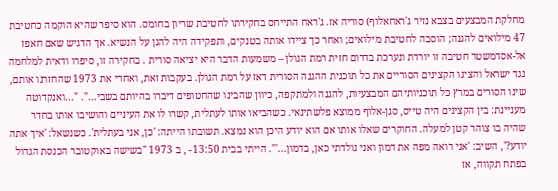מחלקת המבצעים בצבא נזיר ג'ראחאלוף) סוריה אז. ג'ראח התייחס בחקירתו לחטיבת שריון בחומס. הוא סיפר שהיא הוקמה כחטיבת 47 מילואים להגנה; הוסבה לחטיבת מילואים; ואחר כך ציידו אותה בטנקים, ותפקידה היה להגן על הנשיא. אך הדגיש שאם חאפז אל-אסדמשטר חטיבה זו יורדת ונערכת בדרום חזית רמת הגולן – משמעות הדבר היא יציאה סורית . בחקירה זו, סיפרו ודאית למלחמה נגד ישראל והציגו הקצינים הסוריים את כל תוכנית ההגנה הסורית דאז על רמת הגולן. בעקבות זאת, ואחרי את 1973 שהחזרנו אותם, שינו הסורים במרץ כל תוכניותיהם המבצעיות, להגנה ולמתקפה, כיוון שהבינו שהחטופים דיברו בהיותם בשבי...". "...ואנקדוטה מעניינת: בין הקצינים היה טייס, סגן-אלוף ממוצא פלשתינאי. כשהביאו אותו לעתלית, קשרו לו את העיניים והושיבו אותו בחדר שהיה בו צוהר קטן למעלה. החוקרים שאלו אותו אם הוא יודע היכן הוא נמצא. תשובתו הייתה: 'כן, אני בעתלית'. כשנשאל: 'איך אתה יודע?', השיב: 'אני רואה מפה את דמון ואני נולדתי כאן, בדמון...'". הייתי בבית 13:50- , ב 1973 "בשישה באוקטובר הכנסת הגדול בפתח תקווה, אז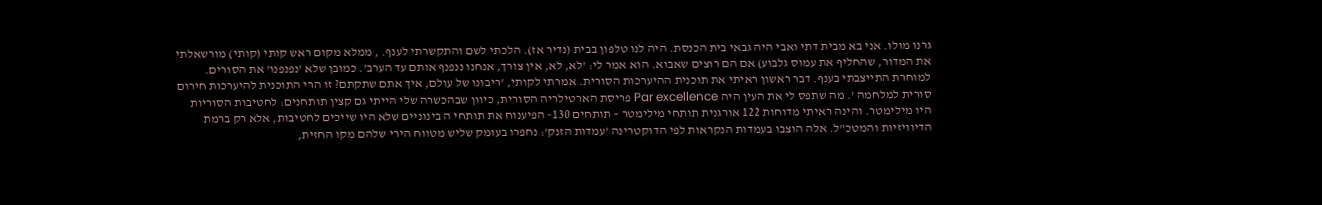גרנו מולו. אני בא מבית דתי ואבי היה גבאי בית הכנסת. היה לנו טלפון בבית (נדיר אז). הלכתי לשם והתקשרתי לענף. , ממלא מקום ראש קותי (קותי) מורשאלתי את המדור, שהחליף את עמוס גלבוע) אם הם רוצים שאבוא. הוא אמר לי: 'לא, לא, אין צורך, אנחנו ננפנף אותם עד הערב'. כמובן שלא 'נפנפנו' את הסורים. למוחרת התייצבתי בענף. דבר ראשון ראיתי את תוכנית ההיערכות הסורית. אמרתי לקותי, 'ריבונו של עולם, איך אתם שתקתם? זו הרי התוכנית להיערכות חירום סורית למלחמה '. מה שתפס לי את העין היה Par excellence פריסת הארטילריה הסורית, כיוון שבהכשרה שלי הייתי גם קצין תותחנים: לחטיבות הסוריות היו מילימטר. והינה ראיתי מדוחות 122 אורגנית תותחי מילימטר – תותחים 130- הפיענוח את תותחי ה בינוניים שלא היו שייכים לחטיבות, אלא רק ברמת הדיוויזיות והמטכ"ל. אלה הוצבו בעמדות הנקראות לפי הדוקטרינה 'עמדות הזנק': נחפרו בעומק שליש מטווח הירי שלהם מקו החזית,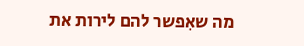מה שאִפשר להם לירות את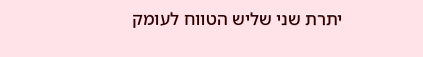יתרת שני שליש הטווח לעומק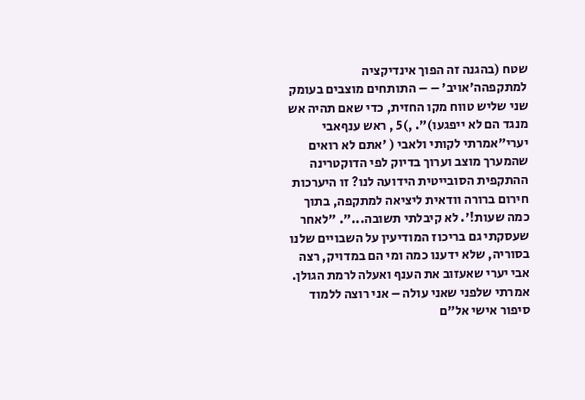שטח (בהגנה זה הפוך אינדיקציה למתקפהה'אויב' – – התותחים מוצבים בעומק שני שליש טווח מקו החזית, כדי שאם תהיה אש מנגד הם לא ייפגעו)". ,)5 , ראש ענףאבי יערי"אמרתי לקותי ולאבי ( 'אתם לא רואים שהמערך מוצב וערוך בדיוק לפי הדוקטרינה ההתקפית הסובייטית הידועה לנו? זו היערכות חירום ברורה וודאית ליציאה למתקפה, בתוך כמה שעות!'. לא קיבלתי תשובה...". "לאחר שעסקתי גם בריכוז המודיעין על השבויים שלנו בסוריה, שלא ידענו כמה ומי הם במדויק, רצה אבי יערי שאעזוב את הענף ואעלה לרמת הגולן. אמרתי שלפני שאני עולה – אני רוצה ללמוד סיפור אישי אל"ם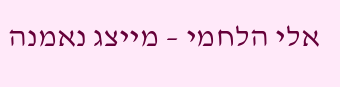אלי הלחמי – מייצג נאמנה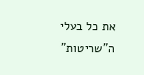את כל בעלי ה"שריטות"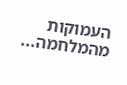העמוקות מהמלחמה...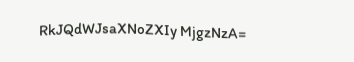RkJQdWJsaXNoZXIy MjgzNzA=